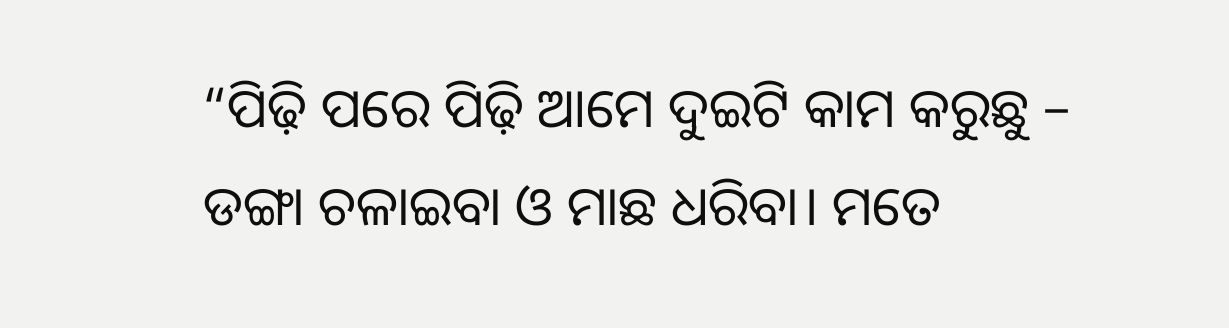“ପିଢ଼ି ପରେ ପିଢ଼ି ଆମେ ଦୁଇଟି କାମ କରୁଛୁ – ଡଙ୍ଗା ଚଳାଇବା ଓ ମାଛ ଧରିବା। ମତେ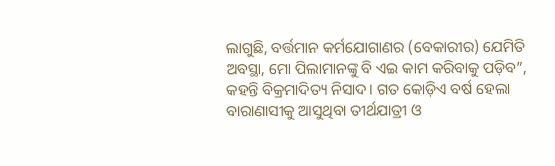ଲାଗୁଛି, ବର୍ତ୍ତମାନ କର୍ମଯୋଗାଣର (ବେକାରୀର) ଯେମିତି ଅବସ୍ଥା, ମୋ ପିଲାମାନଙ୍କୁ ବି ଏଇ କାମ କରିବାକୁ ପଡ଼ିବ”, କହନ୍ତି ବିକ୍ରମାଦିତ୍ୟ ନିସାଦ। ଗତ କୋଡ଼ିଏ ବର୍ଷ ହେଲା ବାରାଣାସୀକୁ ଆସୁଥିବା ତୀର୍ଥଯାତ୍ରୀ ଓ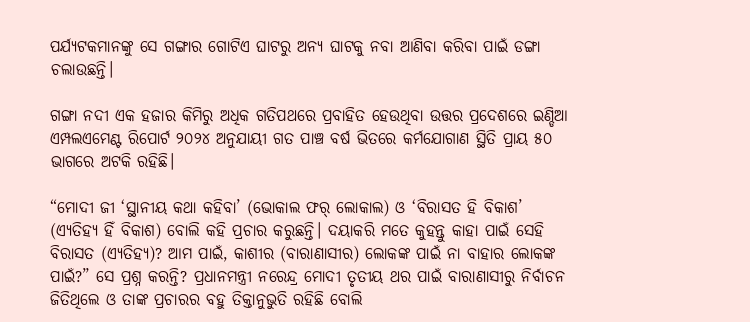ପର୍ଯ୍ୟଟକମାନଙ୍କୁ ସେ ଗଙ୍ଗାର ଗୋଟିଏ ଘାଟରୁ ଅନ୍ୟ ଘାଟକୁ ନବା ଆଣିବା କରିବା ପାଇଁ ଡଙ୍ଗା ଚଲାଉଛନ୍ତି।

ଗଙ୍ଗା ନଦୀ ଏକ ହଜାର କିମିରୁ ଅଧିକ ଗତିପଥରେ ପ୍ରବାହିତ ହେଉଥିବା ଉତ୍ତର ପ୍ରଦେଶରେ ଇଣ୍ଡିଆ ଏମ୍ପଲଏମେଣ୍ଟ ରିପୋର୍ଟ ୨୦୨୪ ଅନୁଯାୟୀ ଗତ ପାଞ୍ଚ ବର୍ଷ ଭିତରେ କର୍ମଯୋଗାଣ ସ୍ଥିତି ପ୍ରାୟ ୫୦ ଭାଗରେ ଅଟକି ରହିଛି।

“ମୋଦୀ ଜୀ ‘ସ୍ଥାନୀୟ କଥା କହିବା’ (ଭୋକାଲ ଫର୍‌ ଲୋକାଲ) ଓ ‘ବିରାସତ ହି ବିକାଶ’ (ଏ୍ୟତିହ୍ୟ ହିଁ ବିକାଶ) ବୋଲି କହି ପ୍ରଚାର କରୁଛନ୍ତି। ଦୟାକରି ମତେ କୁହନ୍ତୁ କାହା ପାଇଁ ସେହି ବିରାସତ (ଏ୍ୟତିହ୍ୟ)? ଆମ ପାଇଁ, କାଶୀର (ବାରାଣାସୀର) ଲୋକଙ୍କ ପାଇଁ ନା ବାହାର ଲୋକଙ୍କ ପାଇଁ?” ସେ ପ୍ରଶ୍ନ କରନ୍ତି? ପ୍ରଧାନମନ୍ତ୍ରୀ ନରେନ୍ଦ୍ର ମୋଦୀ ତୃତୀୟ ଥର ପାଇଁ ବାରାଣାସୀରୁ ନିର୍ବାଚନ ଜିତିଥିଲେ ଓ ତାଙ୍କ ପ୍ରଚାରର ବହୁ ତିକ୍ତାନୁଭୁତି ରହିଛି ବୋଲି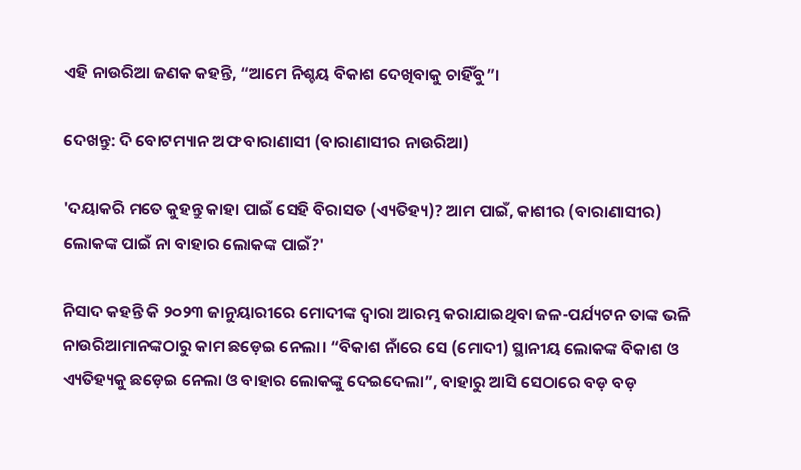ଏହି ନାଉରିଆ ଜଣକ କହନ୍ତି, “ଆମେ ନିଶ୍ଚୟ ବିକାଶ ଦେଖିବାକୁ ଚାହିଁବୁ”।

ଦେଖନ୍ତୁ: ଦି ବୋଟମ୍ୟାନ ଅଫ ବାରାଣାସୀ (ବାରାଣାସୀର ନାଉରିଆ)

'ଦୟାକରି ମତେ କୁହନ୍ତୁ କାହା ପାଇଁ ସେହି ବିରାସତ (ଏ୍ୟତିହ୍ୟ)? ଆମ ପାଇଁ, କାଶୀର (ବାରାଣାସୀର) ଲୋକଙ୍କ ପାଇଁ ନା ବାହାର ଲୋକଙ୍କ ପାଇଁ?'

ନିସାଦ କହନ୍ତି କି ୨୦୨୩ ଜାନୁୟାରୀରେ ମୋଦୀଙ୍କ ଦ୍ଵାରା ଆରମ୍ଭ କରାଯାଇଥିବା ଜଳ-ପର୍ଯ୍ୟଟନ ତାଙ୍କ ଭଳି ନାଉରିଆମାନଙ୍କଠାରୁ କାମ ଛଡ଼େଇ ନେଲା। “ବିକାଶ ନାଁରେ ସେ (ମୋଦୀ) ସ୍ଥାନୀୟ ଲୋକଙ୍କ ବିକାଶ ଓ ଏ୍ୟତିହ୍ୟକୁ ଛଡ଼େଇ ନେଲା ଓ ବାହାର ଲୋକଙ୍କୁ ଦେଇଦେଲା”, ବାହାରୁ ଆସି ସେଠାରେ ବଡ଼ ବଡ଼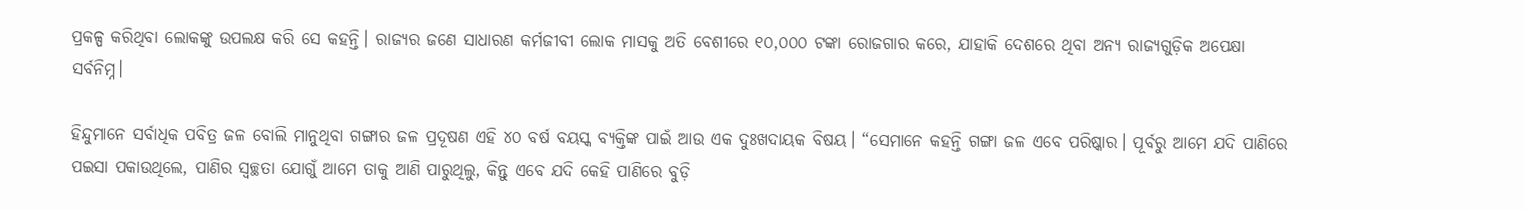ପ୍ରକଳ୍ପ କରିଥିବା ଲୋକଙ୍କୁ ଉପଲକ୍ଷ କରି ସେ କହନ୍ତି। ରାଜ୍ୟର ଜଣେ ସାଧାରଣ କର୍ମଜୀବୀ ଲୋକ ମାସକୁ ଅତି ବେଶୀରେ ୧୦,୦୦୦ ଟଙ୍କା ରୋଜଗାର କରେ, ଯାହାକି ଦେଶରେ ଥିବା ଅନ୍ୟ ରାଜ୍ୟଗୁଡ଼ିକ ଅପେକ୍ଷା ସର୍ବନିମ୍ନ।

ହିନ୍ଦୁମାନେ ସର୍ବାଧିକ ପବିତ୍ର ଜଳ ବୋଲି ମାନୁଥିବା ଗଙ୍ଗାର ଜଳ ପ୍ରଦୂଷଣ ଏହି ୪୦ ବର୍ଷ ବୟସ୍କ ବ୍ୟକ୍ତିଙ୍କ ପାଇଁ ଆଉ ଏକ ଦୁଃଖଦାୟକ ବିଷୟ। “ସେମାନେ କହନ୍ତି ଗଙ୍ଗା ଜଳ ଏବେ ପରିଷ୍କାର। ପୂର୍ବରୁ ଆମେ ଯଦି ପାଣିରେ ପଇସା ପକାଉଥିଲେ, ପାଣିର ସ୍ଵଚ୍ଛତା ଯୋଗୁଁ ଆମେ ତାକୁ ଆଣି ପାରୁଥିଲୁ, କିନ୍ତୁ ଏବେ ଯଦି କେହି ପାଣିରେ ବୁଡ଼ି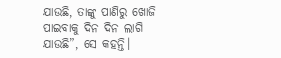ଯାଉଛି, ତାଙ୍କୁ ପାଣିରୁ ଖୋଜି ପାଇବାକୁ ଦିନ ଦିନ ଲାଗି ଯାଉଛି”, ସେ କହନ୍ତି।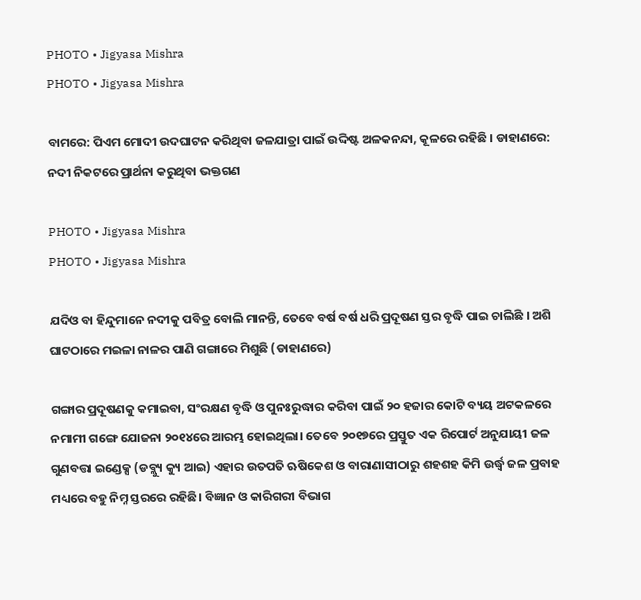PHOTO • Jigyasa Mishra
PHOTO • Jigyasa Mishra

ବାମରେ: ପିଏମ ମୋଦୀ ଉଦଘାଟନ କରିଥିବା ଜଳଯାତ୍ରା ପାଇଁ ଉଦ୍ଦିଷ୍ଟ ଅଳକନନ୍ଦା, କୂଳରେ ରହିଛି । ଡାହାଣରେ: ନଦୀ ନିକଟରେ ପ୍ରାର୍ଥନା କରୁଥିବା ଭକ୍ତଗଣ

PHOTO • Jigyasa Mishra
PHOTO • Jigyasa Mishra

ଯଦିଓ ବା ହିନ୍ଦୁମାନେ ନଦୀକୁ ପବିତ୍ର ବୋଲି ମାନନ୍ତି, ତେବେ ବର୍ଷ ବର୍ଷ ଧରି ପ୍ରଦୂଷଣ ସ୍ତର ବୃଦ୍ଧି ପାଇ ଚାଲିଛି । ଅଶି ଘାଟଠାରେ ମଇଳା ନାଳର ପାଣି ଗଙ୍ଗାରେ ମିଶୁଛି (ଡାହାଣରେ)

ଗଙ୍ଗାର ପ୍ରଦୂଷଣକୁ କମାଇବା, ସଂରକ୍ଷଣ ବୃଦ୍ଧି ଓ ପୁନଃରୁଦ୍ଧାର କରିବା ପାଇଁ ୨୦ ହଜାର କୋଟି ବ୍ୟୟ ଅଟକଳରେ ନମାମୀ ଗଙ୍ଗେ ଯୋଜନା ୨୦୧୪ରେ ଆରମ୍ଭ ହୋଇଥିଲା। ତେବେ ୨୦୧୭ରେ ପ୍ରସ୍ତୁତ ଏକ ରିପୋର୍ଟ ଅନୁଯାୟୀ ଜଳ ଗୁଣବତ୍ତା ଇଣ୍ଡେକ୍ସ (ଡବ୍ଲ୍ୟୁ କ୍ୟୁ ଆଇ) ଏହାର ଉତପତି ଋଷିକେଶ ଓ ବାରାଣାସୀଠାରୁ ଶହଶହ କିମି ଉର୍ଦ୍ଧ୍ଵ ଜଳ ପ୍ରବାହ ମଧ୍ୟରେ ବହୁ ନିମ୍ନ ସ୍ତରରେ ରହିଛି। ବିଜ୍ଞାନ ଓ କାରିଗରୀ ବିଭାଗ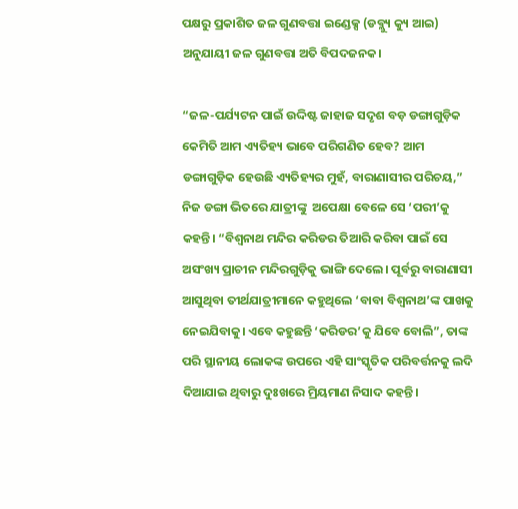ପକ୍ଷରୁ ପ୍ରକାଶିତ ଜଳ ଗୁଣବତ୍ତା ଇଣ୍ଡେକ୍ସ (ଡବ୍ଲ୍ୟୁ କ୍ୟୁ ଆଇ) ଅନୁଯାୟୀ ଜଳ ଗୁଣବତ୍ତା ଅତି ବିପଦଜନକ।

“ଜଳ-ପର୍ଯ୍ୟଟନ ପାଇଁ ଉଦ୍ଦିଷ୍ଟ ଜାହାଜ ସଦୃଶ ବଡ଼ ଡଙ୍ଗାଗୁଡ଼ିକ କେମିତି ଆମ ଏ୍ୟତିହ୍ୟ ଭାବେ ପରିଗଣିତ ହେବ? ଆମ ଡଙ୍ଗାଗୁଡ଼ିକ ହେଉଛି ଏ୍ୟତିହ୍ୟର ମୁହଁ, ବାରାଣାସୀର ପରିଚୟ,” ନିଜ ଡଙ୍ଗା ଭିତରେ ଯାତ୍ରୀଙ୍କୁ  ଅପେକ୍ଷା ବେଳେ ସେ ‘ପରୀ’କୁ କହନ୍ତି। “ବିଶ୍ଵନାଥ ମନ୍ଦିର କରିଡର ତିଆରି କରିବା ପାଇଁ ସେ ଅସଂଖ୍ୟ ପ୍ରାଚୀନ ମନ୍ଦିରଗୁଡ଼ିକୁ ଭାଙ୍ଗି ଦେଲେ। ପୂର୍ବରୁ ବାରାଣାସୀ ଆସୁଥିବା ତୀର୍ଥଯାତ୍ରୀମାନେ କହୁଥିଲେ ‘ବାବା ବିଶ୍ଵନାଥ’ଙ୍କ ପାଖକୁ ନେଇଯିବାକୁ। ଏବେ କହୁଛନ୍ତି ‘କରିଡର’କୁ ଯିବେ ବୋଲି”, ତାଙ୍କ ପରି ସ୍ଥାନୀୟ ଲୋକଙ୍କ ଉପରେ ଏହି ସାଂସ୍କୃତିକ ପରିବର୍ତ୍ତନକୁ ଲଦି ଦିଆଯାଇ ଥିବାରୁ ଦୁଃଖରେ ମ୍ରିୟମାଣ ନିସାଦ କହନ୍ତି।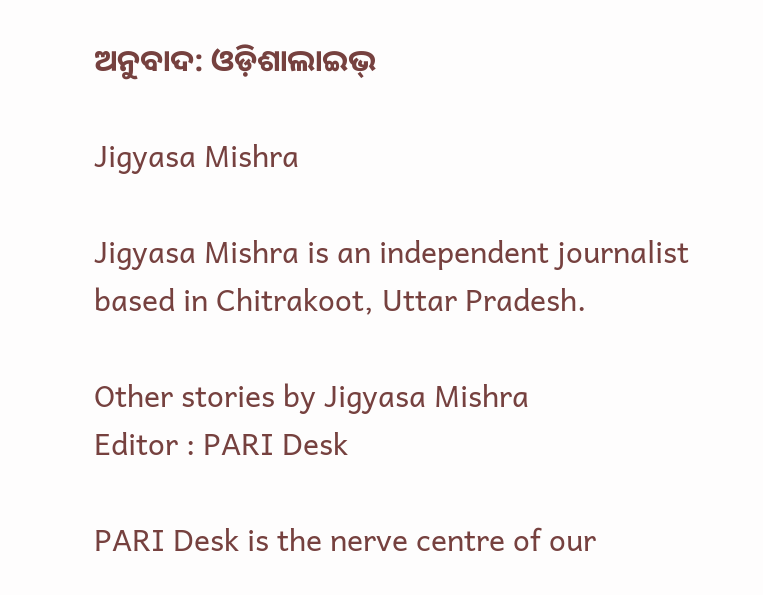ଅନୁବାଦ: ଓଡ଼ିଶାଲାଇଭ୍‍

Jigyasa Mishra

Jigyasa Mishra is an independent journalist based in Chitrakoot, Uttar Pradesh.

Other stories by Jigyasa Mishra
Editor : PARI Desk

PARI Desk is the nerve centre of our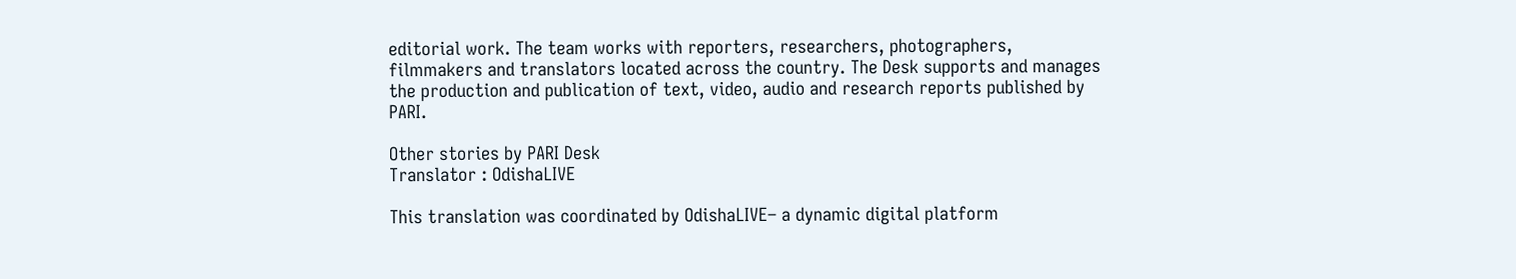editorial work. The team works with reporters, researchers, photographers, filmmakers and translators located across the country. The Desk supports and manages the production and publication of text, video, audio and research reports published by PARI.

Other stories by PARI Desk
Translator : OdishaLIVE

This translation was coordinated by OdishaLIVE– a dynamic digital platform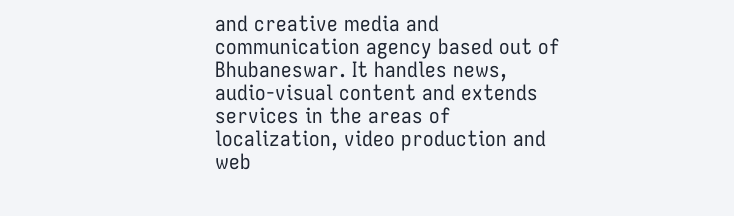and creative media and communication agency based out of Bhubaneswar. It handles news, audio-visual content and extends services in the areas of localization, video production and web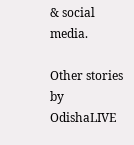& social media.

Other stories by OdishaLIVE